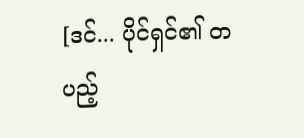[ဒင်... ပိုင်ရှင်၏ တပည့်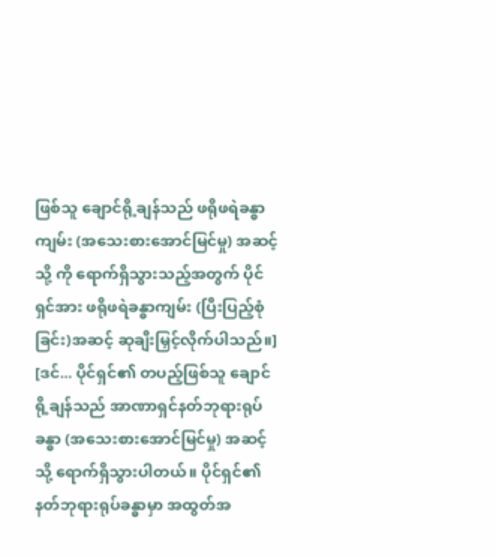ဖြစ်သူ ချောင်ရို့ချန်သည် ဖရိုဖရဲခန္ဓာကျမ်း (အသေးစားအောင်မြင်မှု) အဆင့်သို့ ကို ရောက်ရှိသွားသည့်အတွက် ပိုင်ရှင်အား ဖရိုဖရဲခန္ဓာကျမ်း (ပြီးပြည့်စုံခြင်း)အဆင့် ဆုချီးမြှင့်လိုက်ပါသည်။]
[ဒင်... ပိုင်ရှင်၏ တပည့်ဖြစ်သူ ချောင်ရို့ချန်သည် အာဏာရှင်နတ်ဘုရားရုပ်ခန္ဓာ (အသေးစားအောင်မြင်မှု) အဆင့်သို့ ရောက်ရှိသွားပါတယ်။ ပိုင်ရှင်၏ နတ်ဘုရားရုပ်ခန္ဓာမှာ အထွတ်အ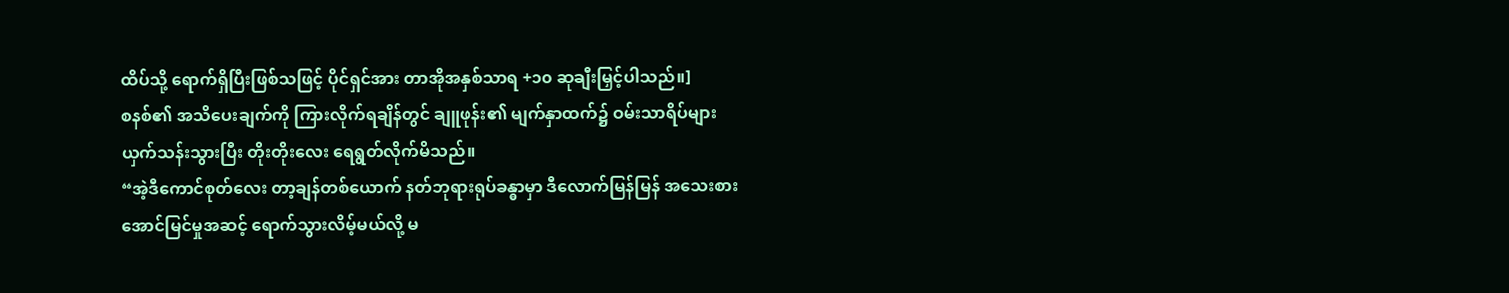ထိပ်သို့ ရောက်ရှိပြီးဖြစ်သဖြင့် ပိုင်ရှင်အား တာအိုအနှစ်သာရ +၁၀ ဆုချီးမြှင့်ပါသည်။]
စနစ်၏ အသိပေးချက်ကို ကြားလိုက်ရချိန်တွင် ချူဖုန်း၏ မျက်နှာထက်၌ ဝမ်းသာရိပ်များ ယှက်သန်းသွားပြီး တိုးတိုးလေး ရေရွတ်လိုက်မိသည်။
“အဲ့ဒီကောင်စုတ်လေး တာ့ချန်တစ်ယောက် နတ်ဘုရားရုပ်ခန္ဓာမှာ ဒီလောက်မြန်မြန် အသေးစားအောင်မြင်မှုအဆင့် ရောက်သွားလိမ့်မယ်လို့ မ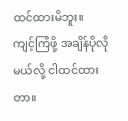ထင်ထားမိဘူး။ ကျင့်ကြံဖို့ အချိန်ပိုလိုမယ်လို့ ငါထင်ထားတာ။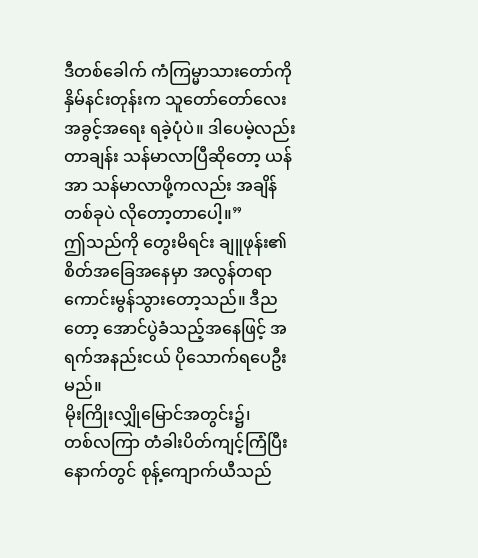ဒီတစ်ခေါက် ကံကြမ္မာသားတော်ကို နှိမ်နင်းတုန်းက သူတော်တော်လေး အခွင့်အရေး ရခဲ့ပုံပဲ။ ဒါပေမဲ့လည်း တာချန်း သန်မာလာပြီဆိုတော့ ယန်အာ သန်မာလာဖို့ကလည်း အချိန်တစ်ခုပဲ လိုတော့တာပေါ့။”
ဤသည်ကို တွေးမိရင်း ချူဖုန်း၏ စိတ်အခြေအနေမှာ အလွန်တရာ ကောင်းမွန်သွားတော့သည်။ ဒီညတော့ အောင်ပွဲခံသည့်အနေဖြင့် အရက်အနည်းငယ် ပိုသောက်ရပေဦးမည်။
မိုးကြိုးလျှိုမြောင်အတွင်း၌၊
တစ်လကြာ တံခါးပိတ်ကျင့်ကြံပြီးနောက်တွင် စုန့်ကျောက်ယီသည်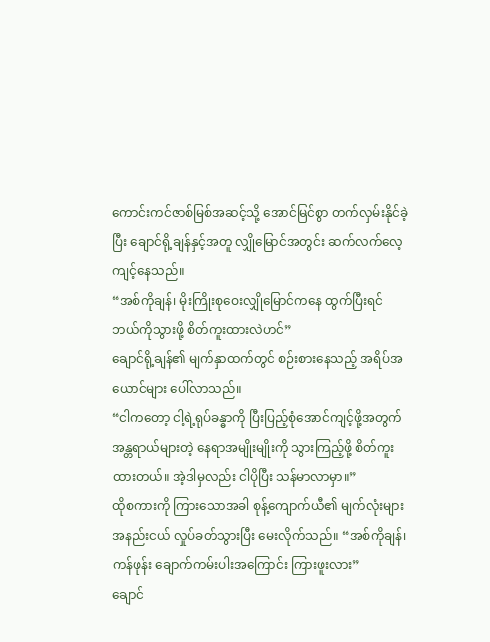ကောင်းကင်ဇာစ်မြစ်အဆင့်သို့ အောင်မြင်စွာ တက်လှမ်းနိုင်ခဲ့ပြီး ချောင်ရို့ချန်နှင့်အတူ လျှိုမြောင်အတွင်း ဆက်လက်လေ့ကျင့်နေသည်။
“အစ်ကိုချန်၊ မိုးကြိုးစုဝေးလျှိုမြောင်ကနေ ထွက်ပြီးရင် ဘယ်ကိုသွားဖို့ စိတ်ကူးထားလဲဟင်”
ချောင်ရို့ချန်၏ မျက်နှာထက်တွင် စဉ်းစားနေသည့် အရိပ်အယောင်များ ပေါ်လာသည်။
“ငါကတော့ ငါ့ရဲ့ရုပ်ခန္ဓာကို ပြီးပြည့်စုံအောင်ကျင့်ဖို့အတွက် အန္တရာယ်များတဲ့ နေရာအမျိုးမျိုးကို သွားကြည့်ဖို့ စိတ်ကူးထားတယ်။ အဲ့ဒါမှလည်း ငါပိုပြီး သန်မာလာမှာ။”
ထိုစကားကို ကြားသောအခါ စုန့်ကျောက်ယီ၏ မျက်လုံးများ အနည်းငယ် လှုပ်ခတ်သွားပြီး မေးလိုက်သည်။ “အစ်ကိုချန်၊ ကန်ဖုန်း ချောက်ကမ်းပါးအကြောင်း ကြားဖူးလား”
ချောင်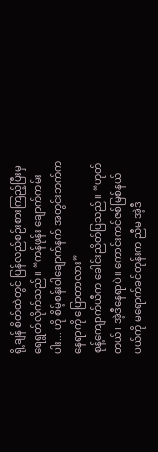ရို့ချန် စိတ်ထဲတွင် ပြန်လည်စဉ်းစားကြည့်ပြီးမှ ရေရွတ်လိုက်သည်။ “ကန်ဖုန်း ချောက်ကမ်းပါး... ဟို စိမ့်စန်းဝါချောက်နက် အတွင်းဘက်က နေရာကို ပြောတာလား”
စုန့်ကျောက်ယီက ခေါင်းညိတ်ပြသည်။ “ဟုတ်တယ်၊ အဲ့ဒီနေရာပဲ။ ကောင်းကင်ဇစ်မြစ်နယ်ပယ်ကို မရောက်ခင်တုန်းက ညီမ အဲ့ဒီ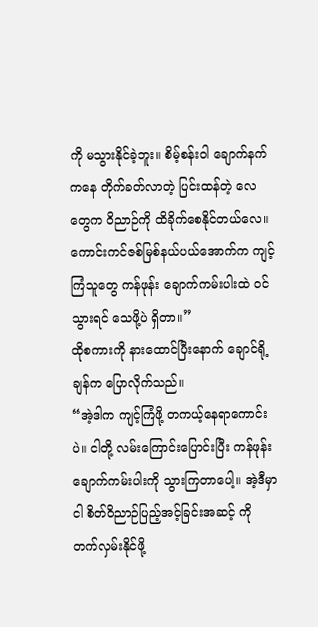ကို မသွားနိုင်ခဲ့ဘူး။ စိမ့်စန်းဝါ ချောက်နက်ကနေ တိုက်ခတ်လာတဲ့ ပြင်းထန်တဲ့ လေတွေက ဝိညာဉ်ကို ထိခိုက်စေနိုင်တယ်လေ။ ကောင်းကင်ဇစ်မြစ်နယ်ပယ်အောက်က ကျင့်ကြံသူတွေ ကန်ဖုန်း ချောက်ကမ်းပါးထဲ ဝင်သွားရင် သေဖို့ပဲ ရှိတာ။”
ထိုစကားကို နားထောင်ပြီးနောက် ချောင်ရို့ချန်က ပြောလိုက်သည်။
“အဲ့ဒါက ကျင့်ကြံဖို့ တကယ့်နေရာကောင်းပဲ။ ငါတို့ လမ်းကြောင်းပြောင်းပြီး ကန်ဖုန်း ချောက်ကမ်းပါးကို သွားကြတာပေါ့။ အဲ့ဒီမှာ ငါ စိတ်ဝိညာဉ်ပြည့်အင့်ခြင်းအဆင့် ကို တက်လှမ်းနိုင်ဖို့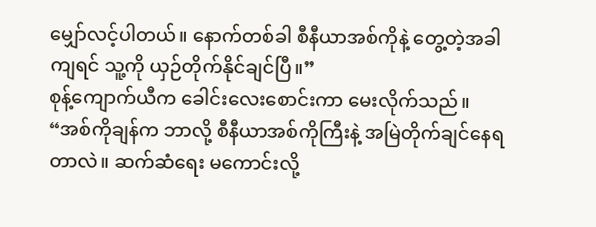မျှော်လင့်ပါတယ်။ နောက်တစ်ခါ စီနီယာအစ်ကိုနဲ့ တွေ့တဲ့အခါကျရင် သူ့ကို ယှဉ်တိုက်နိုင်ချင်ပြီ။”
စုန့်ကျောက်ယီက ခေါင်းလေးစောင်းကာ မေးလိုက်သည်။ “အစ်ကိုချန်က ဘာလို့ စီနီယာအစ်ကိုကြီးနဲ့ အမြဲတိုက်ချင်နေရတာလဲ။ ဆက်ဆံရေး မကောင်းလို့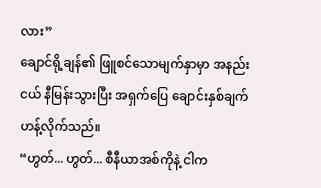လား”
ချောင်ရို့ချန်၏ ဖြူစင်သောမျက်နှာမှာ အနည်းငယ် နီမြန်းသွားပြီး အရှက်ပြေ ချောင်းနှစ်ချက် ဟန့်လိုက်သည်။
“ဟွတ်... ဟွတ်... စီနီယာအစ်ကိုနဲ့ ငါက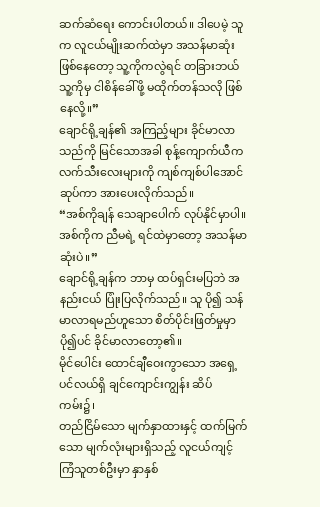ဆက်ဆံရေး ကောင်းပါတယ်။ ဒါပေမဲ့ သူက လူငယ်မျိုးဆက်ထဲမှာ အသန်မာဆုံးဖြစ်နေတော့ သူ့ကိုကလွဲရင် တခြားဘယ်သူ့ကိုမှ ငါစိန်ခေါ်ဖို့ မထိုက်တန်သလို ဖြစ်နေလို့။”
ချောင်ရို့ချန်၏ အကြည့်များ ခိုင်မာလာသည်ကို မြင်သောအခါ စုန့်ကျောက်ယီက လက်သီးလေးများကို ကျစ်ကျစ်ပါအောင် ဆုပ်ကာ အားပေးလိုက်သည်။
“အစ်ကိုချန် သေချာပေါက် လုပ်နိုင်မှာပါ။ အစ်ကိုက ညီမရဲ့ ရင်ထဲမှာတော့ အသန်မာဆုံးပဲ။”
ချောင်ရို့ချန်က ဘာမှ ထပ်ရှင်းမပြဘဲ အနည်းငယ် ပြုံးပြလိုက်သည်။ သူ ပို၍ သန်မာလာရမည်ဟူသော စိတ်ပိုင်းဖြတ်မှုမှာ ပို၍ပင် ခိုင်မာလာတော့၏။
မိုင်ပေါင်း ထောင်ချီဝေးကွာသော အရှေ့ပင်လယ်ရှိ ချင်ကျောင်းကျွန်း ဆိပ်ကမ်း၌၊
တည်ငြိမ်သော မျက်နှာထားနှင့် ထက်မြက်သော မျက်လုံးများရှိသည့် လူငယ်ကျင့်ကြံသူတစ်ဦးမှာ နှာနှစ်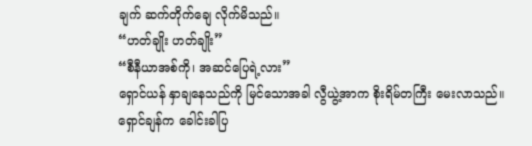ချက် ဆက်တိုက်ချေ လိုက်မိသည်။
“ဟတ်ချိုး ဟတ်ချိုး”
“စီနီယာအစ်ကို၊ အဆင်ပြေရဲ့လား”
ရှောင်ယန် နှာချနေသည်ကို မြင်သောအခါ လွီယွဲ့အာက စိုးရိမ်တကြီး မေးလာသည်။
ရှောင်ချန်က ခေါင်းခါပြ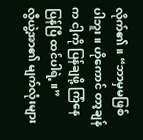လိုက်၏။ “ဘာမှမဖြစ်ပါဘူး။ ဟိုကောင် တာ့ချန်က ငါ့ကို ပြန်ချဖို့ ကြံနေပြန်ပြီ ထင်ပါရဲ့။”
လွီယွဲ့အာ၏ မျက်လုံးများ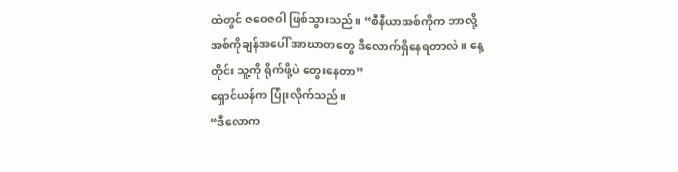ထဲတွင် ဇဝေဇဝါ ဖြစ်သွားသည်။ “စီနီယာအစ်ကိုက ဘာလို့ အစ်ကိုချန်အပေါ် အာဃာတတွေ ဒီလောက်ရှိနေရတာလဲ။ နေ့တိုင်း သူ့ကို ရိုက်ဖို့ပဲ တွေးနေတာ”
ရှောင်ယန်က ပြုံးလိုက်သည်။
“ဒီလောက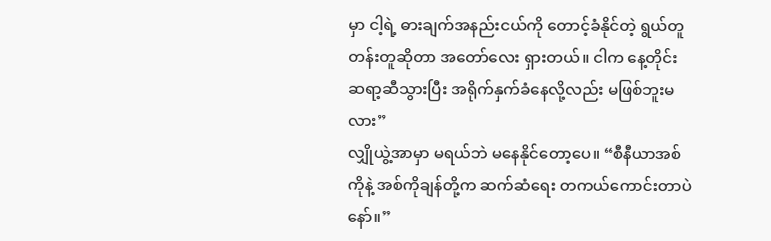မှာ ငါ့ရဲ့ ဓားချက်အနည်းငယ်ကို တောင့်ခံနိုင်တဲ့ ရွယ်တူတန်းတူဆိုတာ အတော်လေး ရှားတယ်။ ငါက နေ့တိုင်း ဆရာ့ဆီသွားပြီး အရိုက်နှက်ခံနေလို့လည်း မဖြစ်ဘူးမလား”
လျှိုယွဲ့အာမှာ မရယ်ဘဲ မနေနိုင်တော့ပေ။ “စီနီယာအစ်ကိုနဲ့ အစ်ကိုချန်တို့က ဆက်ဆံရေး တကယ်ကောင်းတာပဲနော်။”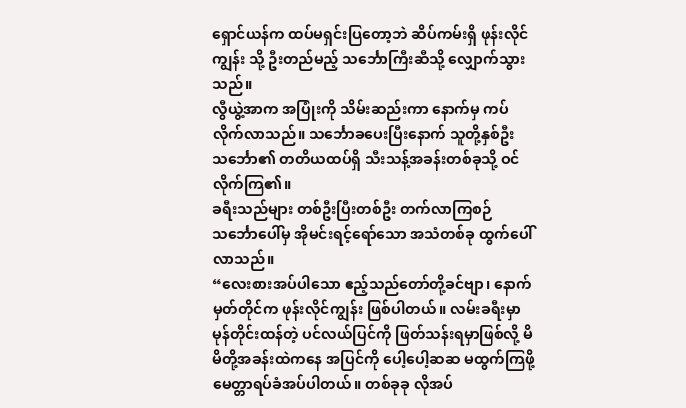ရှောင်ယန်က ထပ်မရှင်းပြတော့ဘဲ ဆိပ်ကမ်းရှိ ဖုန်းလိုင်ကျွန်း သို့ ဦးတည်မည့် သင်္ဘောကြီးဆီသို့ လျှောက်သွားသည်။
လွီယွဲ့အာက အပြုံးကို သိမ်းဆည်းကာ နောက်မှ ကပ်လိုက်လာသည်။ သင်္ဘောခပေးပြီးနောက် သူတို့နှစ်ဦး သင်္ဘော၏ တတိယထပ်ရှိ သီးသန့်အခန်းတစ်ခုသို့ ဝင်လိုက်ကြ၏။
ခရီးသည်များ တစ်ဦးပြီးတစ်ဦး တက်လာကြစဉ် သင်္ဘောပေါ်မှ အိုမင်းရင့်ရော်သော အသံတစ်ခု ထွက်ပေါ်လာသည်။
“လေးစားအပ်ပါသော ဧည့်သည်တော်တို့ခင်ဗျာ၊ နောက်မှတ်တိုင်က ဖုန်းလိုင်ကျွန်း ဖြစ်ပါတယ်။ လမ်းခရီးမှာ မုန်တိုင်းထန်တဲ့ ပင်လယ်ပြင်ကို ဖြတ်သန်းရမှာဖြစ်လို့ မိမိတို့အခန်းထဲကနေ အပြင်ကို ပေါ့ပေါ့ဆဆ မထွက်ကြဖို့ မေတ္တာရပ်ခံအပ်ပါတယ်။ တစ်ခုခု လိုအပ်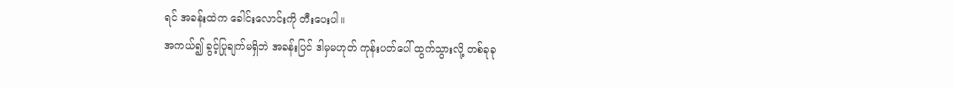ရင် အခန်းထဲက ခေါင်းလောင်းကို တီးပေးပါ။
အကယ်၍ ခွင့်ပြုချက်မရှိဘဲ အခန်းပြင် ဒါမှမဟုတ် ကုန်းပတ်ပေါ် ထွက်သွားလို့ တစ်ခုခု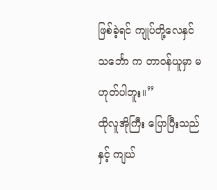ဖြစ်ခဲ့ရင် ကျုပ်တို့လေနှင်သင်္ဘော က တာဝန်ယူမှာ မဟုတ်ပါဘူး။”
ထိုလူအိုကြီး ပြောပြီးသည်နှင့် ကျယ်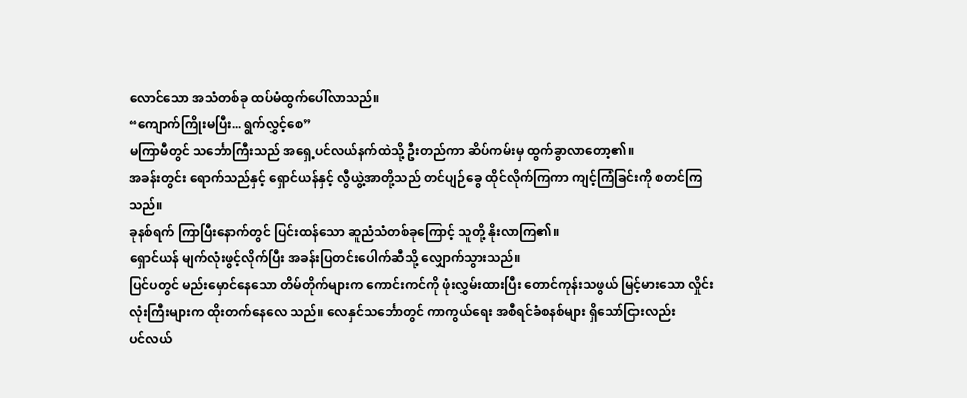လောင်သော အသံတစ်ခု ထပ်မံထွက်ပေါ်လာသည်။
“ကျောက်ကြိုးမပြီး... ရွက်လွှင့်စေ”
မကြာမီတွင် သင်္ဘောကြီးသည် အရှေ့ပင်လယ်နက်ထဲသို့ ဦးတည်ကာ ဆိပ်ကမ်းမှ ထွက်ခွာလာတော့၏။
အခန်းတွင်း ရောက်သည်နှင့် ရှောင်ယန်နှင့် လွီယွဲ့အာတို့သည် တင်ပျဉ်ခွေ ထိုင်လိုက်ကြကာ ကျင့်ကြံခြင်းကို စတင်ကြသည်။
ခုနစ်ရက် ကြာပြီးနောက်တွင် ပြင်းထန်သော ဆူညံသံတစ်ခုကြောင့် သူတို့ နိုးလာကြ၏။
ရှောင်ယန် မျက်လုံးဖွင့်လိုက်ပြီး အခန်းပြတင်းပေါက်ဆီသို့ လျှောက်သွားသည်။
ပြင်ပတွင် မည်းမှောင်နေသော တိမ်တိုက်များက ကောင်းကင်ကို ဖုံးလွှမ်းထားပြီး တောင်ကုန်းသဖွယ် မြင့်မားသော လှိုင်းလုံးကြီးများက ထိုးတက်နေလေ သည်။ လေနှင်သင်္ဘောတွင် ကာကွယ်ရေး အစီရင်ခံစနစ်များ ရှိသော်ငြားလည်း
ပင်လယ်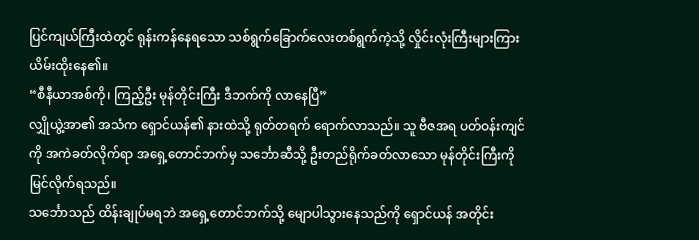ပြင်ကျယ်ကြီးထဲတွင် ရုန်းကန်နေရသော သစ်ရွက်ခြောက်လေးတစ်ရွက်ကဲ့သို့ လှိုင်းလုံးကြီးများကြား ယိမ်းထိုးနေ၏။
“စီနီယာအစ်ကို၊ ကြည့်ဦး မုန်တိုင်းကြီး ဒီဘက်ကို လာနေပြီ”
လျှိုယွဲ့အာ၏ အသံက ရှောင်ယန်၏ နားထဲသို့ ရုတ်တရက် ရောက်လာသည်။ သူ ဗီဇအရ ပတ်ဝန်းကျင်ကို အကဲခတ်လိုက်ရာ အရှေ့တောင်ဘက်မှ သင်္ဘောဆီသို့ ဦးတည်ရိုက်ခတ်လာသော မုန်တိုင်းကြီးကို မြင်လိုက်ရသည်။
သင်္ဘောသည် ထိန်းချုပ်မရဘဲ အရှေ့တောင်ဘက်သို့ မျောပါသွားနေသည်ကို ရှောင်ယန် အတိုင်း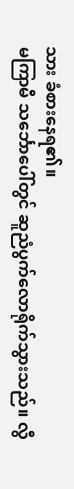သား ခံစားနေရ၏။
မကြာမီ သင်္ဘောပေါ်တွင် ဆူညံပွက်လောရိုက်သွားသည်။ လွီ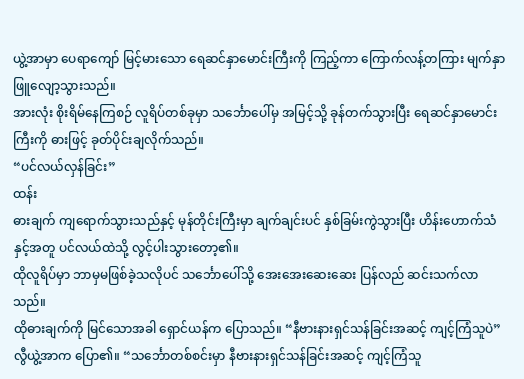ယွဲ့အာမှာ ပေရာကျော် မြင့်မားသော ရေဆင်နှာမောင်းကြီးကို ကြည့်ကာ ကြောက်လန့်တကြား မျက်နှာဖြူလျော့သွားသည်။
အားလုံး စိုးရိမ်နေကြစဉ် လူရိပ်တစ်ခုမှာ သင်္ဘောပေါ်မှ အမြင့်သို့ ခုန်တက်သွားပြီး ရေဆင်နှာမောင်းကြီးကို ဓားဖြင့် ခုတ်ပိုင်းချလိုက်သည်။
“ပင်လယ်လှန်ခြင်း”
ထန်း
ဓားချက် ကျရောက်သွားသည်နှင့် မုန်တိုင်းကြီးမှာ ချက်ချင်းပင် နှစ်ခြမ်းကွဲသွားပြီး ဟိန်းဟောက်သံနှင့်အတူ ပင်လယ်ထဲသို့ လွင့်ပါးသွားတော့၏။
ထိုလူရိပ်မှာ ဘာမှမဖြစ်ခဲ့သလိုပင် သင်္ဘောပေါ်သို့ အေးအေးဆေးဆေး ပြန်လည် ဆင်းသက်လာသည်။
ထိုဓားချက်ကို မြင်သောအခါ ရှောင်ယန်က ပြောသည်။ “နီဗားနားရှင်သန်ခြင်းအဆင့် ကျင့်ကြံသူပဲ”
လွီယွဲ့အာက ပြော၏။ “သင်္ဘောတစ်စင်းမှာ နီဗားနားရှင်သန်ခြင်းအဆင့် ကျင့်ကြံသူ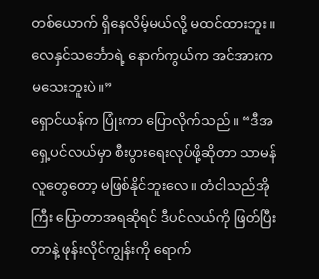တစ်ယောက် ရှိနေလိမ့်မယ်လို့ မထင်ထားဘူး။ လေနှင်သင်္ဘောရဲ့ နောက်ကွယ်က အင်အားက မသေးဘူးပဲ။”
ရှောင်ယန်က ပြုံးကာ ပြောလိုက်သည်။ “ဒီအရှေ့ပင်လယ်မှာ စီးပွားရေးလုပ်ဖို့ဆိုတာ သာမန်လူတွေတော့ မဖြစ်နိုင်ဘူးလေ။ တံငါသည်အိုကြီး ပြောတာအရဆိုရင် ဒီပင်လယ်ကို ဖြတ်ပြီးတာနဲ့ ဖုန်းလိုင်ကျွန်းကို ရောက်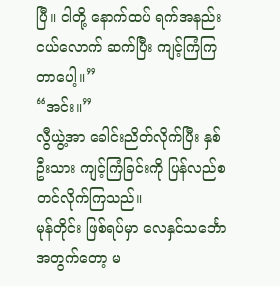ပြီ။ ငါတို့ နောက်ထပ် ရက်အနည်းငယ်လောက် ဆက်ပြီး ကျင့်ကြံကြတာပေါ့။”
“အင်း။”
လွီယွဲ့အာ ခေါင်းညိတ်လိုက်ပြီး နှစ်ဦးသား ကျင့်ကြံခြင်းကို ပြန်လည်စတင်လိုက်ကြသည်။
မုန်တိုင်း ဖြစ်ရပ်မှာ လေနှင်သင်္ဘောအတွက်တော့ မ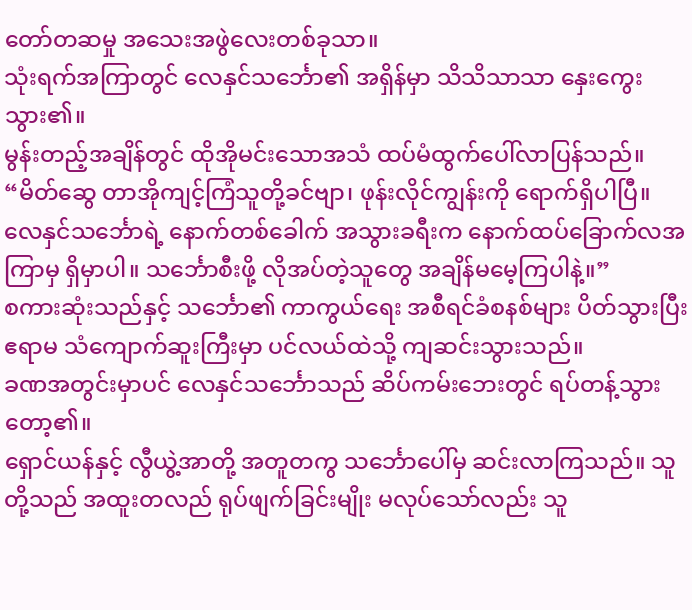တော်တဆမှု အသေးအဖွဲလေးတစ်ခုသာ။
သုံးရက်အကြာတွင် လေနှင်သင်္ဘော၏ အရှိန်မှာ သိသိသာသာ နှေးကွေးသွား၏။
မွန်းတည့်အချိန်တွင် ထိုအိုမင်းသောအသံ ထပ်မံထွက်ပေါ်လာပြန်သည်။
“မိတ်ဆွေ တာအိုကျင့်ကြံသူတို့ခင်ဗျာ၊ ဖုန်းလိုင်ကျွန်းကို ရောက်ရှိပါပြီ။ လေနှင်သင်္ဘောရဲ့ နောက်တစ်ခေါက် အသွားခရီးက နောက်ထပ်ခြောက်လအကြာမှ ရှိမှာပါ။ သင်္ဘောစီးဖို့ လိုအပ်တဲ့သူတွေ အချိန်မမေ့ကြပါနဲ့။”
စကားဆုံးသည်နှင့် သင်္ဘော၏ ကာကွယ်ရေး အစီရင်ခံစနစ်များ ပိတ်သွားပြီး ဧရာမ သံကျောက်ဆူးကြီးမှာ ပင်လယ်ထဲသို့ ကျဆင်းသွားသည်။
ခဏအတွင်းမှာပင် လေနှင်သင်္ဘောသည် ဆိပ်ကမ်းဘေးတွင် ရပ်တန့်သွားတော့၏။
ရှောင်ယန်နှင့် လွီယွဲ့အာတို့ အတူတကွ သင်္ဘောပေါ်မှ ဆင်းလာကြသည်။ သူတို့သည် အထူးတလည် ရုပ်ဖျက်ခြင်းမျိုး မလုပ်သော်လည်း သူ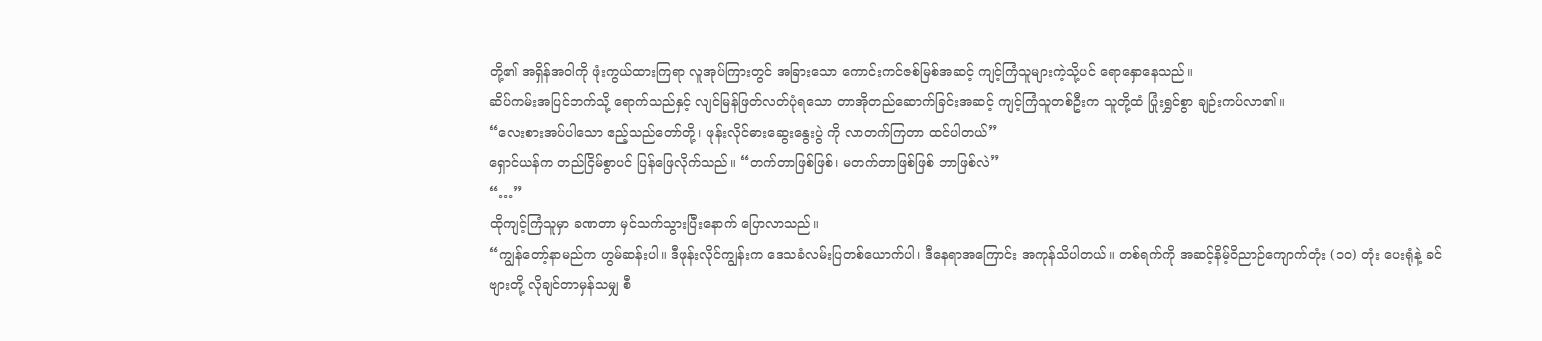တို့၏ အရှိန်အဝါကို ဖုံးကွယ်ထားကြရာ လူအုပ်ကြားတွင် အခြားသော ကောင်းကင်ဇစ်မြစ်အဆင့် ကျင့်ကြံသူများကဲ့သို့ပင် ရောနှောနေသည်။
ဆိပ်ကမ်းအပြင်ဘက်သို့ ရောက်သည်နှင့် လျင်မြန်ဖြတ်လတ်ပုံရသော တာအိုတည်ဆောက်ခြင်းအဆင့် ကျင့်ကြံသူတစ်ဦးက သူတို့ထံ ပြုံးရွှင်စွာ ချဉ်းကပ်လာ၏။
“လေးစားအပ်ပါသော ဧည့်သည်တော်တို့၊ ဖုန်းလိုင်ဓားဆွေးနွေးပွဲ ကို လာတက်ကြတာ ထင်ပါတယ်”
ရှောင်ယန်က တည်ငြိမ်စွာပင် ပြန်ဖြေလိုက်သည်။ “တက်တာဖြစ်ဖြစ်၊ မတက်တာဖြစ်ဖြစ် ဘာဖြစ်လဲ”
“…”
ထိုကျင့်ကြံသူမှာ ခဏတာ မှင်သက်သွားပြီးနောက် ပြောလာသည်။
“ကျွန်တော့်နာမည်က ဟွမ်ဆန်းပါ။ ဒီဖုန်းလိုင်ကျွန်းက ဒေသခံလမ်းပြတစ်ယောက်ပါ၊ ဒီနေရာအကြောင်း အကုန်သိပါတယ်။ တစ်ရက်ကို အဆင့်နိမ့်ဝိညာဉ်ကျောက်တုံး (၁၀) တုံး ပေးရုံနဲ့ ခင်ဗျားတို့ လိုချင်တာမှန်သမျှ စီ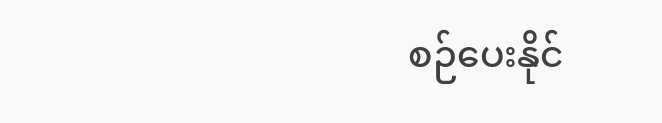စဉ်ပေးနိုင်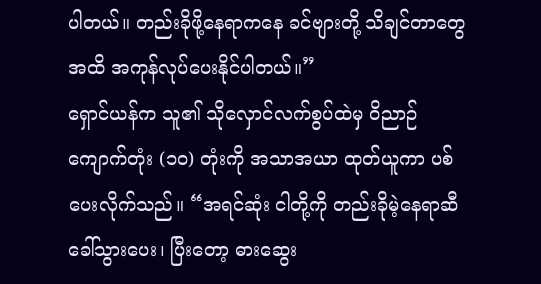ပါတယ်။ တည်းခိုဖို့နေရာကနေ ခင်ဗျားတို့ သိချင်တာတွေအထိ အကုန်လုပ်ပေးနိုင်ပါတယ်။”
ရှောင်ယန်က သူ၏ သိုလှောင်လက်စွပ်ထဲမှ ဝိညာဉ်ကျောက်တုံး (၁၀) တုံးကို အသာအယာ ထုတ်ယူကာ ပစ်ပေးလိုက်သည်။ “အရင်ဆုံး ငါတို့ကို တည်းခိုမဲ့နေရာဆီ ခေါ်သွားပေး၊ ပြီးတော့ ဓားဆွေး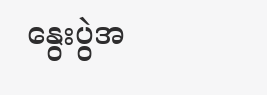နွေးပွဲအ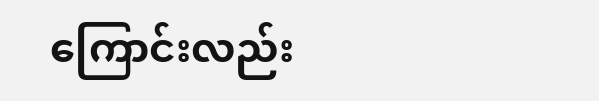ကြောင်းလည်း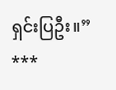ရှင်းပြဦး။”
***